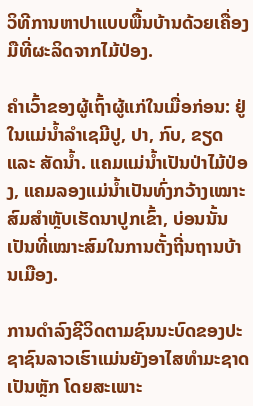ວິທີການຫາປາແບບພື້ນບ້ານດ້ວຍເຄື່ອງມືທີ່ຜະລິດຈາກໄມ້ປ່ອງ.

ຄຳເວົ້າຂອງຜູ້ເຖົ້າຜູ້ແກ່ໃນເມື່ອກ່ອນ: ຢູ່ໃນແມ່ນໍ້າລຳເຊມີປູ, ປາ, ກົບ, ຂຽດ ແລະ ສັດນ້ຳ. ແຄມແມ່ນໍ້າເປັນປ່າໄມ້ປ່ອງ, ແຄມລອງແມ່ນໍ້າເປັນທົ່ງກວ້າງເໝາະສົມສຳຫຼັບເຮັດນາປູກເຂົ້າ, ບ່ອນນັ້ນເປັນທີ່ເໝາະສົມໃນການຕັ້ງຖີ່ນຖານບ້ານເມືອງ.

ການດໍາລົງຊີວິດຕາມຊົນນະບົດຂອງປະຊາຊົນລາວເຮົາແມ່ນຍັງອາໄສທໍາມະຊາດເປັນຫຼັກ ໂດຍສະເພາະ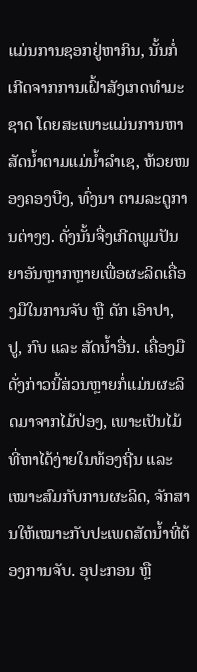ແມ່ນການຊອກຢູ່ຫາກິນ, ນັ້ນກໍ່ເກີດຈາກການເຝົ້າສັງເກດທຳມະຊາດ ໂດຍສະເພາະແມ່ນການຫາສັດນ້ຳຕາມແມ່ນ້ຳລຳເຊ, ຫ້ວຍໜອງຄອງບືງ, ທົ່ງນາ ຕາມລະດູການຕ່າງໆ. ດັ່ງນັ້ນຈື່ງເກີດພູມປັນຍາອັນຫຼາກຫຼາຍເພື່ອຜະລິດເຄື່ອງມືໃນການຈັບ ຫຼື ດັກ ເອົາປາ, ປູ, ກົບ ແລະ ສັດນ້ຳອື່ນ. ເຄື່ອງມືດັ່ງກ່າວນີ້ສ່ວນຫຼາຍກໍ່ແມ່ນຜະລິດມາຈາກໄມ້ປ່ອງ, ເພາະເປັນໄມ້ທີ່ຫາໄດ້ງ່າຍໃນທ້ອງຖີ່ນ ແລະ ເໝາະສົມກັບການຜະລິດ, ຈັກສານໃຫ້ເໝາະກັບປະເພດສັດນ້ຳທີ່ຕ້ອງການຈັບ. ອຸປະກອນ ຫຼື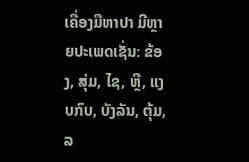ເຄື່ອງມືຫາປາ ມີຫຼາຍປະເພດເຊັ່ນ: ຂ້ອງ, ສຸ່ມ, ໄຊ, ຫຼີ, ແງບກົບ, ບັງລັນ, ຕຸ້ມ, ລ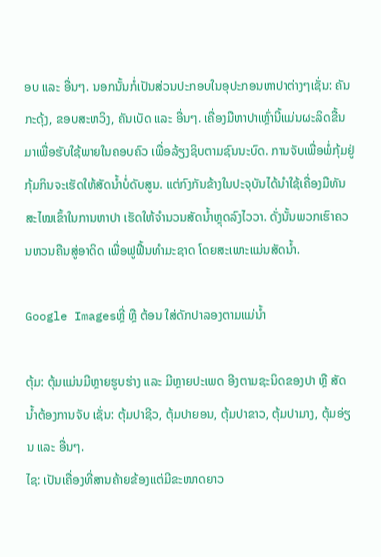ອບ ແລະ ອື່ນໆ. ນອກນັ້ນກໍ່ເປັນສ່ວນປະກອບໃນອຸປະກອນຫາປາຕ່າງໆເຊັ່ນ: ຄັນກະດຸ້ງ, ຂອບສະຫວິງ, ຄັນເບັດ ແລະ ອື່ນໆ. ເຄື່ອງມືຫາປາເຫຼົ່ານີ້ແມ່ນຜະລິດຂື້ນມາເພື່ອຮັບໃຊ້ພາຍໃນຄອບຄົວ ເພື່ອລ້ຽງຊິບຕາມຊົນນະບົດ. ການຈັບເພື່ອພໍ່ກຸ້ມຢູ່ກຸ້ມກິນຈະເຮັດໃຫ້ສັດນໍ້າບໍ່ດັບສູນ. ແຕ່ກົງກັນຂ້າງໃນປະຈຸບັນໄດ້ນໍາໃຊ້ເຄື່ອງມືທັນສະໄໝເຂົ້າໃນການຫາປາ ເຮັດໃຫ້ຈຳນວນສັດນ້ຳຫຼຸດລົງໄວວາ. ດັ່ງນັ້ນພວກເຮົາຄວນຫວນຄືນສູ່ອາດິດ ເພື່ອຟູຟື້ນທຳມະຊາດ ໂດຍສະເພາະແມ່ນສັດນ້ຳ.

Google Imagesຫຼີ່ ຫຼື ຕ້ອນ ໃສ່ດັກປາລອງຕາມແມ່ນ້ຳ

ຕຸ້ມ: ຕຸ້ມແມ່ນມີຫຼາຍຮູບຮ່າງ ແລະ ມີຫຼາຍປະເພດ ອີງຕາມຊະນິດຂອງປາ ຫຼື ສັດນໍ້າຕ້ອງການຈັບ ເຊັ່ນ: ຕຸ້ມປາຊີວ, ຕຸ້ມປາຍອນ, ຕຸ້ມປາຂາວ, ຕຸ້ມປາມາງ, ຕຸ້ມອ່ຽນ ແລະ ອື່ນໆ.
ໄຊ: ເປັນເຄື່ອງທີ່ສານຄ້າຍຂ້ອງແຕ່ມີຂະໜາດຍາວ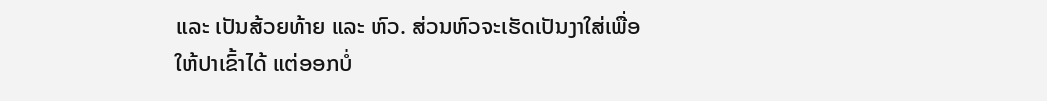ແລະ ເປັນສ້ວຍທ້າຍ ແລະ ຫົວ. ສ່ວນຫົວຈະເຮັດເປັນງາໃສ່ເພື່ອໃຫ້ປາເຂົ້າໄດ້ ແຕ່ອອກບໍ່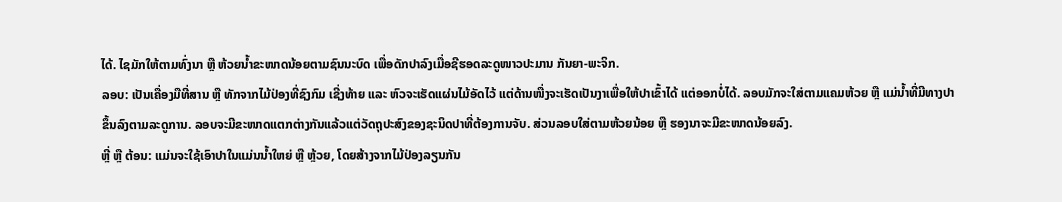ໄດ້. ໄຊມັກໃຫ້ຕາມທົ່ງນາ ຫຼື ຫ້ວຍນ້ຳຂະໜາດນ້ອຍຕາມຊົນນະບົດ ເພື່ອດັກປາລົງເມື່ອຊີຮອດລະດູໜາວປະມານ ກັນຍາ-ພະຈິກ.
ລອບ: ເປັນເຄື່ອງມືທີ່ສານ ຫຼື ທັກຈາກໄມ້ປ່ອງທີ່ຊົງກົມ ເຊີ່ງທ້າຍ ແລະ ຫົວຈະເຮັດແຜ່ນໄມ້ອັດໄວ້ ແຕ່ດ້ານໜື່ງຈະເຮັດເປັນງາເພື່ອໃຫ້ປາເຂົ້າໄດ້ ແຕ່ອອກບໍ່ໄດ້. ລອບມັກຈະໃສ່ຕາມແຄມຫ້ວຍ ຫຼື ແມ່ນ້ຳທີ່ມີທາງປາຂຶ້ນລົງຕາມລະດູການ. ລອບຈະມີຂະໜາດແຕກຕ່າງກັນແລ້ວແຕ່ວັດຖຸປະສົງຂອງຊະນິດປາທີ່ຕ້ອງການຈັບ. ສ່ວນລອບໃສ່ຕາມຫ້ວຍນ້ອຍ ຫຼື ຮອງນາຈະມີຂະໜາດນ້ອຍລົງ.
ຫຼີ່ ຫຼື ຕ້ອນ: ແມ່ນຈະໃຊ້ເອົາປາໃນແມ່ນນໍ້າໃຫຍ່ ຫຼື ຫຼ້ວຍ, ໂດຍສ້າງຈາກໄມ້ປ່ອງລຽນກັນ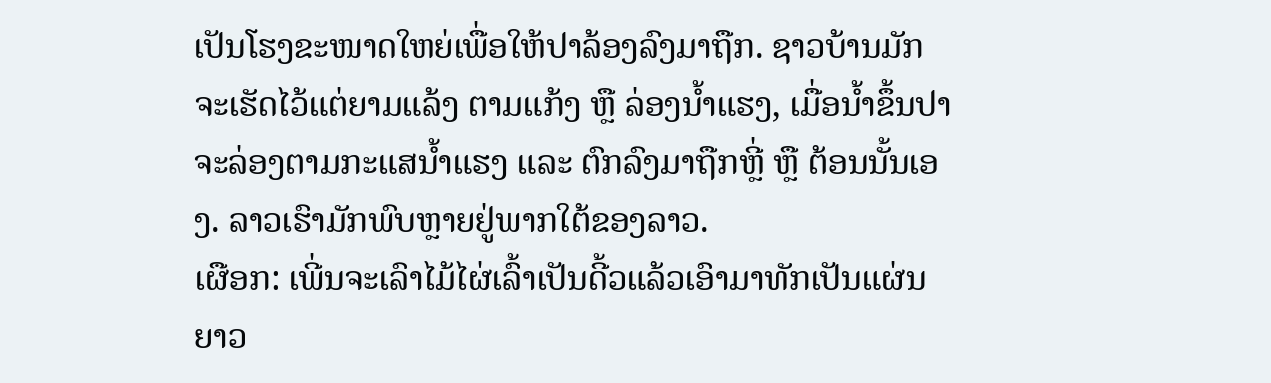ເປັນໂຮງຂະໜາດໃຫຍ່ເພື່ອໃຫ້ປາລ້ອງລົງມາຖືກ. ຊາວບ້ານມັກຈະເຮັດໄວ້ແຕ່ຍາມແລ້ງ ຕາມແກ້ງ ຫຼື ລ່ອງນໍ້າແຮງ, ເມື່ອນ້ຳຂຶ້ນປາຈະລ່ອງຕາມກະແສນ້ຳແຮງ ແລະ ຕົກລົງມາຖືກຫຼີ່ ຫຼື ຕ້ອນນັ້ນເອງ. ລາວເຮົາມັກພົບຫຼາຍຢູ່ພາກໃຕ້ຂອງລາວ.
ເຜືອກ: ເພີ່ນຈະເລົາໄມ້ໄຜ່ເລົ້າເປັນດີ້ວແລ້ວເອົາມາທັກເປັນແຜ່ນຍາວ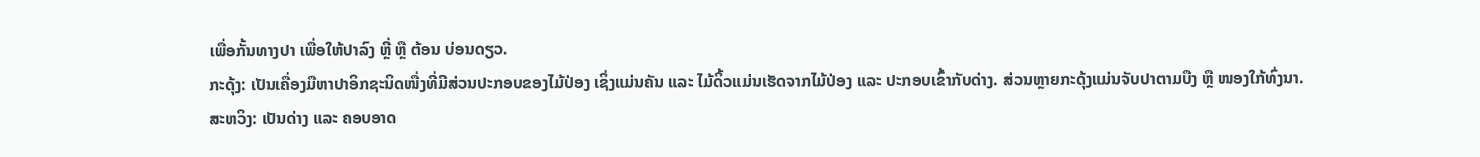ເພື່ອກັ້ນທາງປາ ເພື່ອໃຫ້ປາລົງ ຫຼີ່ ຫຼື ຕ້ອນ ບ່ອນດຽວ.
ກະດຸ້ງ: ເປັນເຄື່ອງມືຫາປາອິກຊະນິດໜື່ງທີ່ມີສ່ວນປະກອບຂອງໄມ້ປ່ອງ ເຊິ່ງແມ່ນຄັນ ແລະ ໄມ້ດິ້ວແມ່ນເຮັດຈາກໄມ້ປ່ອງ ແລະ ປະກອບເຂົ້າກັບດ່າງ. ສ່ວນຫຼາຍກະດຸ້ງແມ່ນຈັບປາຕາມບືງ ຫຼື ໜອງໃກ້ທົ່ງນາ.
ສະຫວິງ: ເປັນດ່າງ ແລະ ຄອບອາດ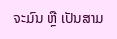ຈະມົນ ຫຼື ເປັນສາມ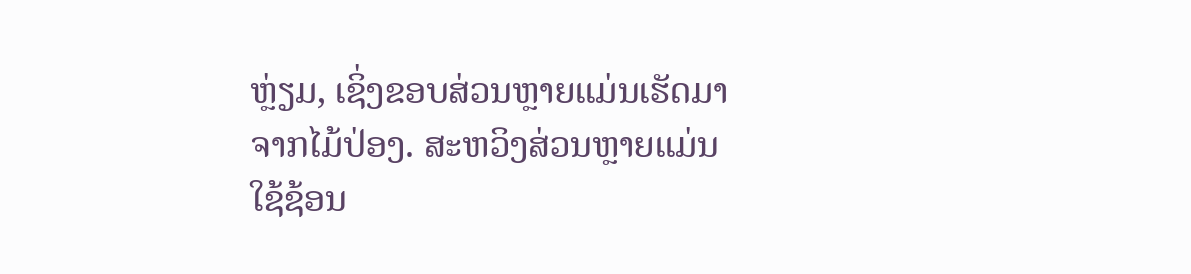ຫຼ່ຽມ, ເຊິ່ງຂອບສ່ວນຫຼາຍແມ່ນເຮັດມາຈາກໄມ້ປ່ອງ. ສະຫວິງສ່ວນຫຼາຍແມ່ນໃຊ້ຊ້ອນ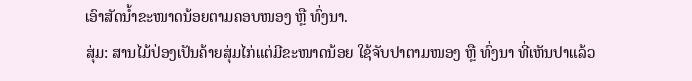ເອົາສັດນ້ຳຂະໜາດນ້ອຍຕາມຄອບໜອງ ຫຼື ທົ່ງນາ.
ສຸ່ມ: ສານໄມ້ປ່ອງເປັນຄ້າຍສຸ່ມໄກ່ແຕ່ມີຂະໜາດນ້ອຍ ໃຊ້ຈັບປາຕາມໜອງ ຫຼື ທົ່ງນາ ທີ່ເຫັນປາແລ້ວ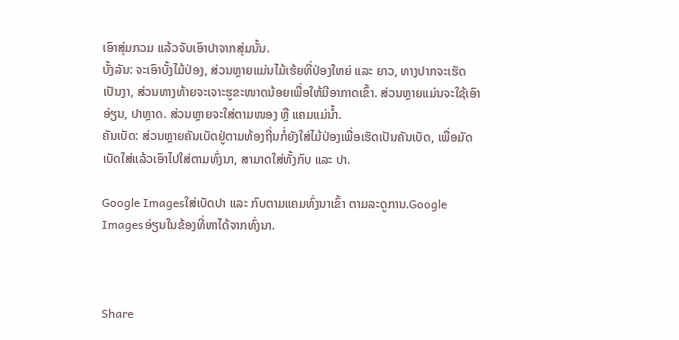ເອົາສຸ່ມກວມ ແລ້ວຈັບເອົາປາຈາກສຸ່ມນັ້ນ.
ບັ້ງລັນ: ຈະເອົາບັ້ງໄມ້ປ່ອງ, ສ່ວນຫຼາຍແມ່ນໄມ້ເຮ້ຍທີ່ປ່ອງໃຫຍ່ ແລະ ຍາວ, ທາງປາກຈະເຮັດເປັນງາ, ສ່ວນທາງທ້າຍຈະເຈາະຮູຂະໜາດນ້ອຍເພື່ອໃຫ້ມີອາກາດເຂົ້າ. ສ່ວນຫຼາຍແມ່ນຈະໃຊ້ເອົາອ່ຽນ, ປາຫຼາດ. ສ່ວນຫຼາຍຈະໃສ່ຕາມໜອງ ຫຼື ແຄມແມ່ນ້ຳ.
ຄັນເບັດ: ສ່ວນຫຼາຍຄັນເບັດຢູ່ຕາມທ້ອງຖີ່ນກໍ່ຍັງໃສ່ໄມ້ປ່ອງເພື່ອເຮັດເປັນຄັນເບັດ, ເພື່ອມັດເບັດໃສ່ແລ້ວເອົາໄປໃສ່ຕາມທົ່ງນາ, ສາມາດໃສ່ທັ້ງກົບ ແລະ ປາ.

Google Imagesໃສ່ເບັດປາ ແລະ ກົບຕາມແຄມທົ່ງນາເຂົ້າ ຕາມລະດູການ.Google Imagesອ່ຽນໃນຂ້ອງທີ່ຫາໄດ້ຈາກທົ່ງນາ.



Share